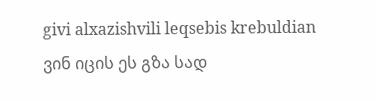givi alxazishvili leqsebis krebuldian
ვინ იცის ეს გზა სად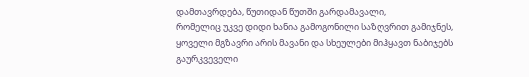დამთავრდება, წუთიდან წუთში გარდამავალი,
რომელიც უკვე დიდი ხანია გამოგონილი საზღვრით გამიჯნეს,
ყოველი მგზავრი არის მავანი და სხეულები მიჰყავთ ნაბიჯებს
გაურკვეველი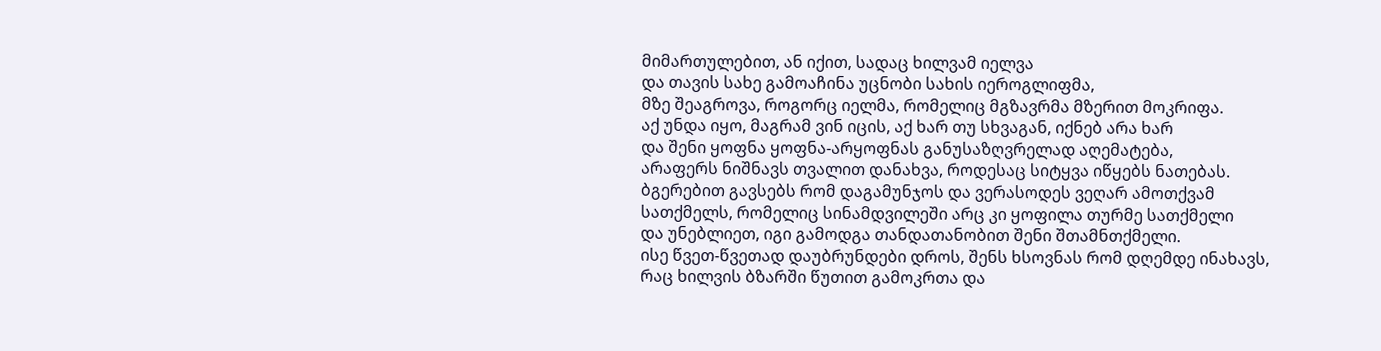მიმართულებით, ან იქით, სადაც ხილვამ იელვა
და თავის სახე გამოაჩინა უცნობი სახის იეროგლიფმა,
მზე შეაგროვა, როგორც იელმა, რომელიც მგზავრმა მზერით მოკრიფა.
აქ უნდა იყო, მაგრამ ვინ იცის, აქ ხარ თუ სხვაგან, იქნებ არა ხარ
და შენი ყოფნა ყოფნა-არყოფნას განუსაზღვრელად აღემატება,
არაფერს ნიშნავს თვალით დანახვა, როდესაც სიტყვა იწყებს ნათებას.
ბგერებით გავსებს რომ დაგამუნჯოს და ვერასოდეს ვეღარ ამოთქვამ
სათქმელს, რომელიც სინამდვილეში არც კი ყოფილა თურმე სათქმელი
და უნებლიეთ, იგი გამოდგა თანდათანობით შენი შთამნთქმელი.
ისე წვეთ-წვეთად დაუბრუნდები დროს, შენს ხსოვნას რომ დღემდე ინახავს,
რაც ხილვის ბზარში წუთით გამოკრთა და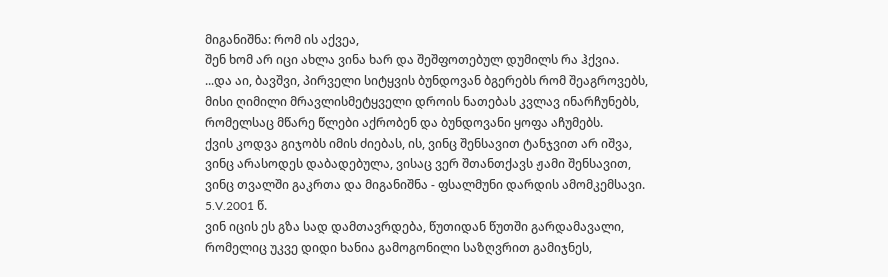მიგანიშნა: რომ ის აქვეა,
შენ ხომ არ იცი ახლა ვინა ხარ და შეშფოთებულ დუმილს რა ჰქვია.
...და აი, ბავშვი, პირველი სიტყვის ბუნდოვან ბგერებს რომ შეაგროვებს,
მისი ღიმილი მრავლისმეტყველი დროის ნათებას კვლავ ინარჩუნებს,
რომელსაც მწარე წლები აქრობენ და ბუნდოვანი ყოფა აჩუმებს.
ქვის კოდვა გიჯობს იმის ძიებას, ის, ვინც შენსავით ტანჯვით არ იშვა,
ვინც არასოდეს დაბადებულა, ვისაც ვერ შთანთქავს ჟამი შენსავით,
ვინც თვალში გაკრთა და მიგანიშნა - ფსალმუნი დარდის ამომკემსავი.
5.V.2001 წ.
ვინ იცის ეს გზა სად დამთავრდება, წუთიდან წუთში გარდამავალი,
რომელიც უკვე დიდი ხანია გამოგონილი საზღვრით გამიჯნეს,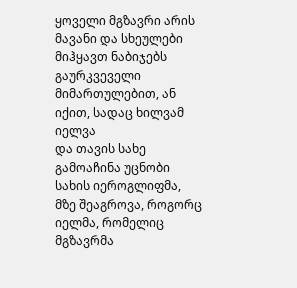ყოველი მგზავრი არის მავანი და სხეულები მიჰყავთ ნაბიჯებს
გაურკვეველი მიმართულებით, ან იქით, სადაც ხილვამ იელვა
და თავის სახე გამოაჩინა უცნობი სახის იეროგლიფმა,
მზე შეაგროვა, როგორც იელმა, რომელიც მგზავრმა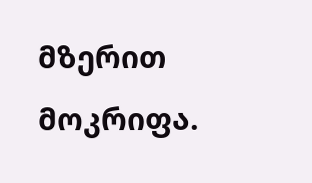მზერით მოკრიფა.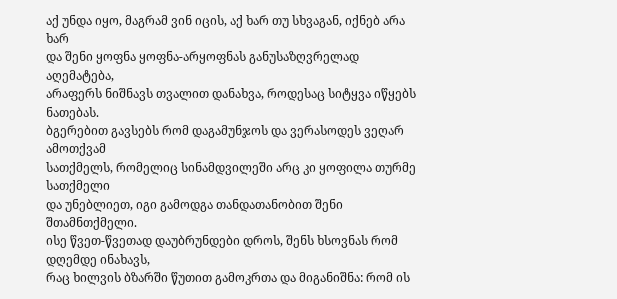აქ უნდა იყო, მაგრამ ვინ იცის, აქ ხარ თუ სხვაგან, იქნებ არა ხარ
და შენი ყოფნა ყოფნა-არყოფნას განუსაზღვრელად აღემატება,
არაფერს ნიშნავს თვალით დანახვა, როდესაც სიტყვა იწყებს ნათებას.
ბგერებით გავსებს რომ დაგამუნჯოს და ვერასოდეს ვეღარ ამოთქვამ
სათქმელს, რომელიც სინამდვილეში არც კი ყოფილა თურმე სათქმელი
და უნებლიეთ, იგი გამოდგა თანდათანობით შენი შთამნთქმელი.
ისე წვეთ-წვეთად დაუბრუნდები დროს, შენს ხსოვნას რომ დღემდე ინახავს,
რაც ხილვის ბზარში წუთით გამოკრთა და მიგანიშნა: რომ ის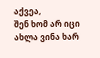აქვეა,
შენ ხომ არ იცი ახლა ვინა ხარ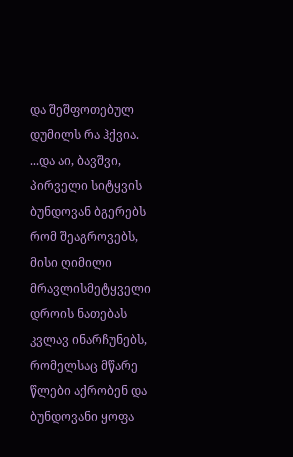და შეშფოთებულ დუმილს რა ჰქვია.
...და აი, ბავშვი, პირველი სიტყვის ბუნდოვან ბგერებს რომ შეაგროვებს,
მისი ღიმილი მრავლისმეტყველი დროის ნათებას კვლავ ინარჩუნებს,
რომელსაც მწარე წლები აქრობენ და ბუნდოვანი ყოფა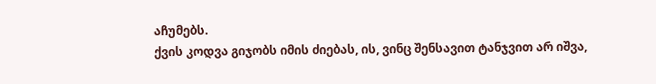აჩუმებს.
ქვის კოდვა გიჯობს იმის ძიებას, ის, ვინც შენსავით ტანჯვით არ იშვა,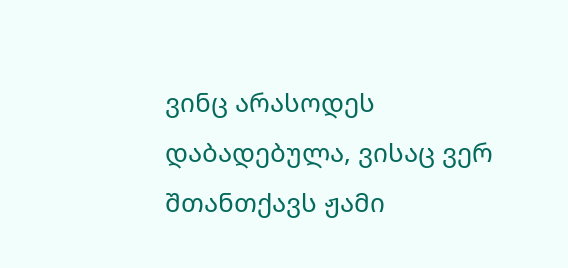ვინც არასოდეს დაბადებულა, ვისაც ვერ შთანთქავს ჟამი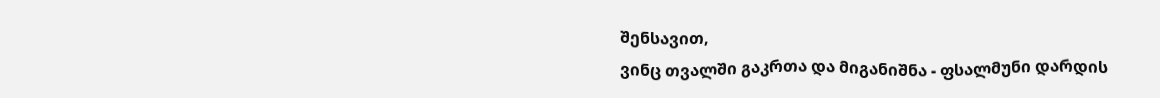შენსავით,
ვინც თვალში გაკრთა და მიგანიშნა - ფსალმუნი დარდის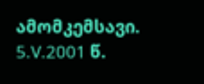ამომკემსავი.
5.V.2001 წ.